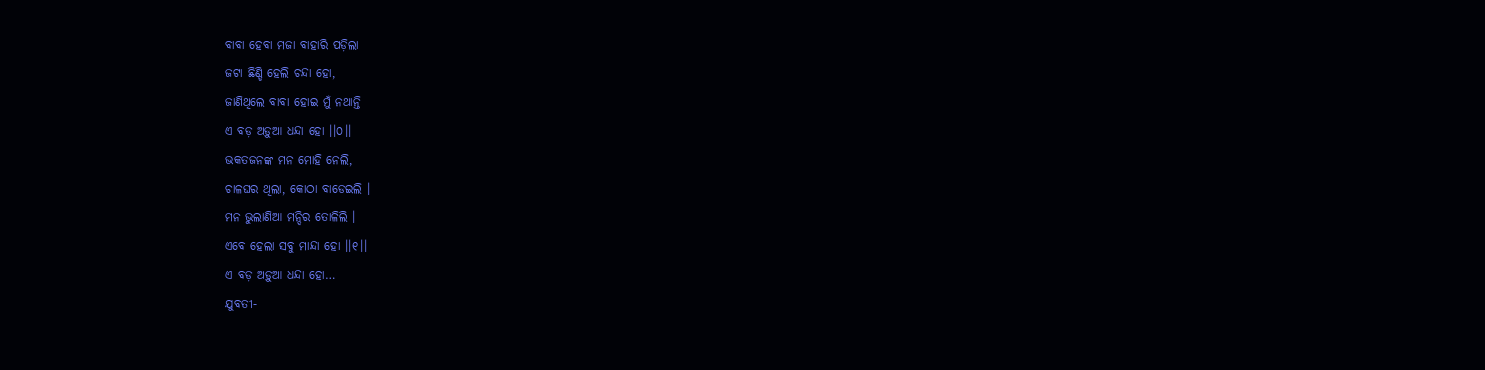ବାବା ହେବା ମଜା ବାହାରି ପଡ଼ିଲା
ଜଟା ଛିଣ୍ଡି ହେଲି ଚନ୍ଦା ହୋ,
ଜାଣିଥିଲେ ବାବା ହୋଇ ମୁଁ ନଥାନ୍ତି
ଏ ବଡ଼ ଅଡ଼ୁଆ ଧନ୍ଦା ହୋ ।।୦।।
ଭକତଜନଙ୍କ ମନ ମୋହି ନେଲି,
ଚାଳଘର ଥିଲା, କୋଠା ବାଡେଇଲି ।
ମନ ଭୁଲାଣିଆ ମନ୍ଦିର ତୋଳିଲି ।
ଏବେ ହେଲା ସବୁ ମାନ୍ଦା ହୋ ।।୧।।
ଏ ବଡ଼ ଅଡ଼ୁଆ ଧନ୍ଦା ହୋ…
ଯୁବତୀ-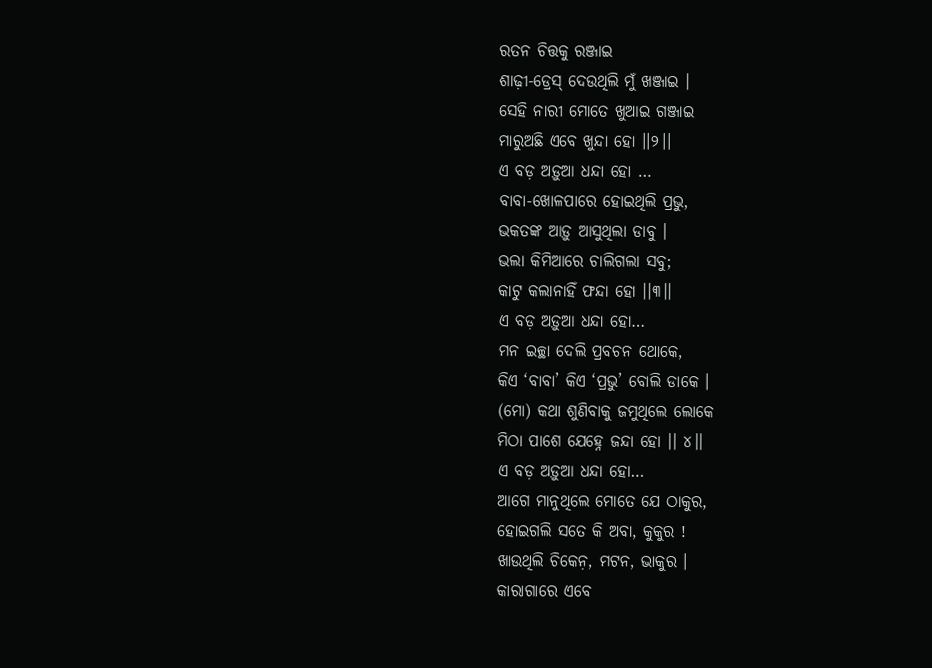ରତନ ଚିତ୍ତକୁ ରଞ୍ଜାଇ
ଶାଢ଼ୀ-ଡ୍ରେସ୍ ଦେଉଥିଲି ମୁଁ ଖଞ୍ଜାଇ ।
ସେହି ନାରୀ ମୋତେ ଖୁଆଇ ଗଞ୍ଜାଇ
ମାରୁଅଛି ଏବେ ଖୁନ୍ଦା ହୋ ।।୨।।
ଏ ବଡ଼ ଅଡ଼ୁଆ ଧନ୍ଦା ହୋ …
ବାବା-ଖୋଳପାରେ ହୋଇଥିଲି ପ୍ରଭୁ,
ଭକତଙ୍କ ଆଡ଼ୁ ଆସୁଥିଲା ଡାବୁ ।
ଭଲା କିମିଆରେ ଚାଲିଗଲା ସବୁ;
କାଟୁ କଲାନାହିଁ ଫନ୍ଦା ହୋ ।।୩।।
ଏ ବଡ଼ ଅଡ଼ୁଆ ଧନ୍ଦା ହୋ…
ମନ ଇଚ୍ଛା ଦେଲି ପ୍ରବଚନ ଥୋକେ,
କିଏ ‘ବାବା’ କିଏ ‘ପ୍ରଭୁ’ ବୋଲି ଡାକେ ।
(ମୋ) କଥା ଶୁଣିବାକୁ ଜମୁଥିଲେ ଲୋକେ
ମିଠା ପାଶେ ଯେହ୍ନେ ଜନ୍ଦା ହୋ ।। ୪।।
ଏ ବଡ଼ ଅଡ଼ୁଆ ଧନ୍ଦା ହୋ…
ଆଗେ ମାନୁଥିଲେ ମୋତେ ଯେ ଠାକୁର,
ହୋଇଗଲି ସତେ କି ଅବା, କୁକୁର !
ଖାଉଥିଲି ଚିକେନ଼, ମଟନ, ଭାକୁର ।
କାରାଗାରେ ଏବେ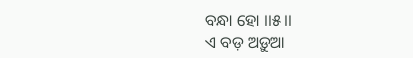ବନ୍ଧା ହୋ ।।୫।।
ଏ ବଡ଼ ଅଡ଼ୁଆ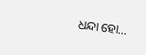ଧନ୍ଦା ହୋ…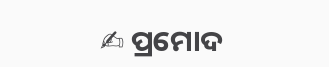✍ ପ୍ରମୋଦ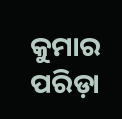କୁମାର ପରିଡ଼ା